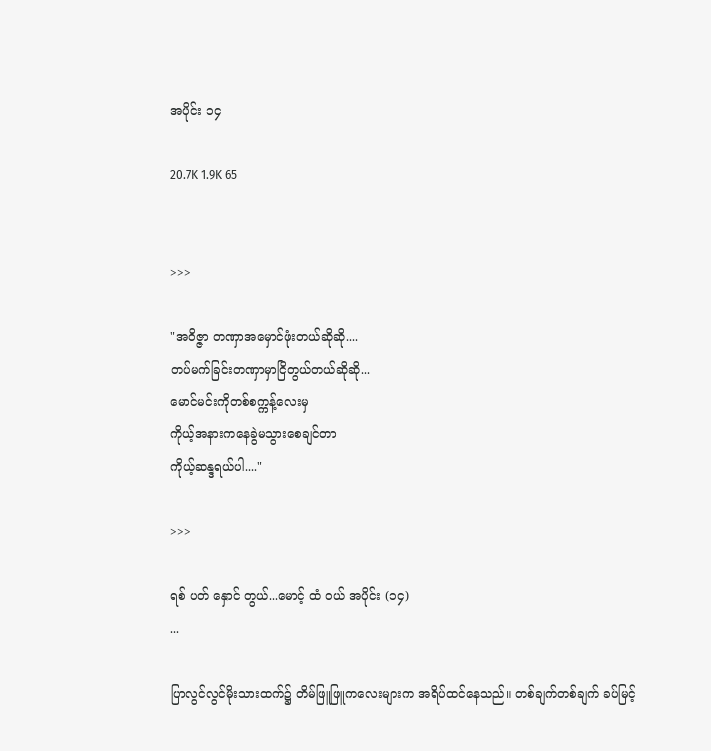အပိုင်း ၁၄

20.7K 1.9K 65


>>>

"အဝိဇ္ဇာ တဏှာအမှောင်ဖုံးတယ်ဆိုဆို....
တပ်မက်ခြင်းတဏှာမှာငြိတွယ်တယ်ဆိုဆို...
မောင်မင်းကိုတစ်စက္ကန့်လေးမှ
ကိုယ့်အနားကနေခွဲမသွားစေချင်တာ
ကိုယ့်ဆန္ဒရယ်ပါ...."

>>>

ရစ် ပတ် နှောင် တွယ်...မောင့် ထံ ဝယ် အပိုင်း (၁၄)
...

ပြာလွင်လွင်မိုးသားထက်၌ တိမ်ဖြူဖြူကလေးများက အရိပ်ထင်နေသည်။ တစ်ချက်တစ်ချက် ခပ်မြင့်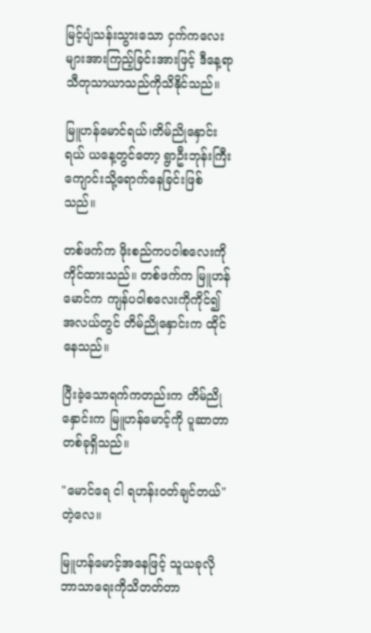မြင့်ပျံသန်းသွားသော ငှက်ကလေးများအားကြည့်ခြင်းအားဖြင့် ဒီနေ့ရာသီတုသာယာသည်ကိုသိနိုင်သည်။

မြူဟန်မောင်ရယ်၊တိမ်ညိုနှောင်းရယ် ယနေ့တွင်တော့ ရွာဦးဘုန်းကြီးကျောင်းသို့ရောက်နေခြင်းဖြစ်သည်။

တစ်ဖက်က ဖိုးစည်ကပဝါစလေးကိုကိုင်ထားသည်။ တစ်ဖက်က မြူဟန်မောင်က ကျန်ပဝါစလေးကိုကိုင်၍ အလယ်တွင် တိမ်ညိုနှောင်းက ထိုင်နေသည်။

ပြီးခဲ့သောရက်ကတည်းက တိမ်ညိုနှောင်းက မြူဟန်မောင့်ကို ပူဆာတာတစ်ခုရှိသည်။

"မောင်ရေ ငါ ရဟန်းဝတ်ချင်တယ်" တဲ့လေ။

မြူဟန်မောင့်အနေဖြင့် သူယခုလို ဘာသာရေးကိုသိတတ်တာ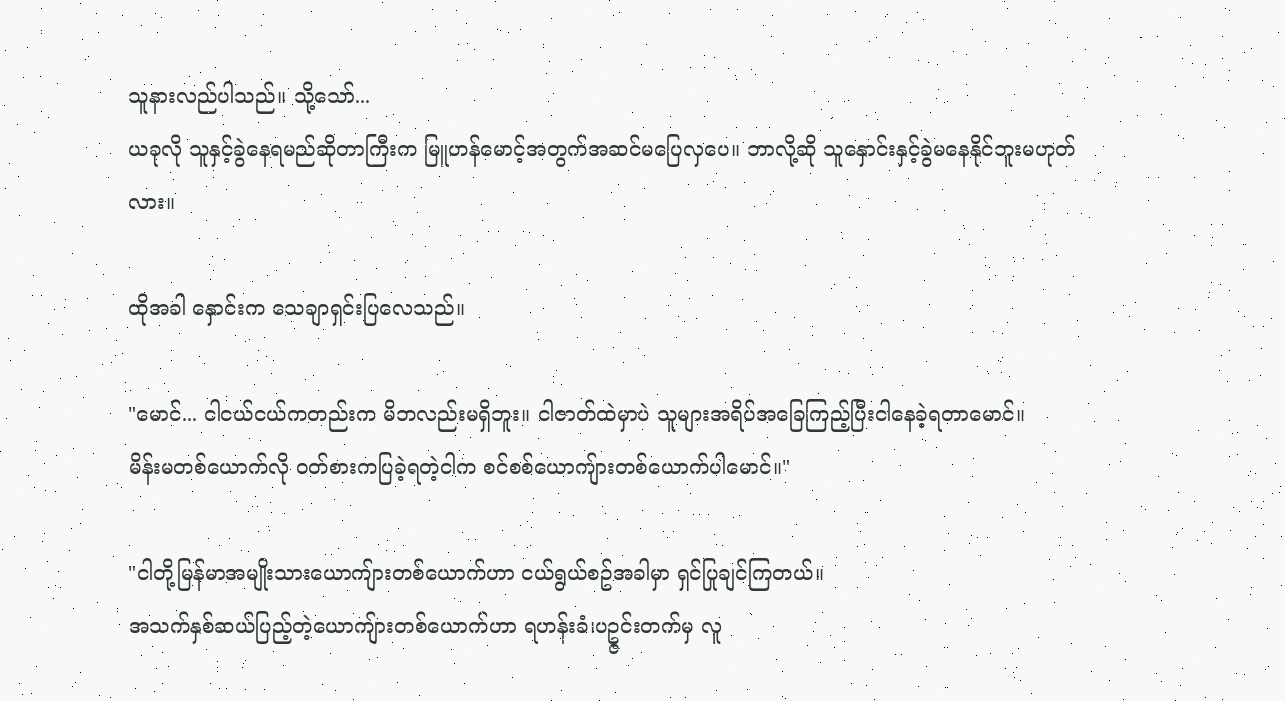သူနားလည်ပါသည်။ သို့သော်...
ယခုလို သူနှင့်ခွဲနေရမည်ဆိုတာကြီးက မြူဟန်မောင့်အတွက်အဆင်မပြေလှပေ။ ဘာလို့ဆို သူနှောင်းနှင့်ခွဲမနေနိုင်ဘူးမဟုတ်လား။

ထိုအခါ နှောင်းက သေချာရှင်းပြလေသည်။

"မောင်... ငါငယ်ငယ်ကတည်းက မိဘလည်းမရှိဘူး။ ငါဇာတ်ထဲမှာပဲ သူများအရိပ်အခြေကြည့်ပြီးငါနေခဲ့ရတာမောင်။
မိန်းမတစ်ယောက်လို ဝတ်စားကပြခဲ့ရတဲ့ငါက စင်စစ်ယောကျ်ားတစ်ယောက်ပါမောင်။"

"ငါတို့မြန်မာအမျိုးသားယောကျ်ားတစ်ယောက်ဟာ ငယ်ရွယ်စဥ်အခါမှာ ရှင်ပြုချင်ကြတယ်။
အသက်နှစ်ဆယ်ပြည့်တဲ့ယောကျ်ားတစ်ယောက်ဟာ ရဟန်းခံ၊ပဥ္ဇင်းတက်မှ လူ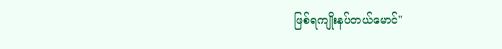ဖြစ်ရကျိုးနပ်တယ်မောင်"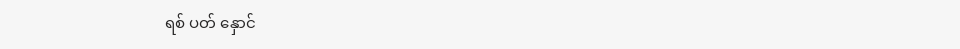ရစ် ပတ် နှောင်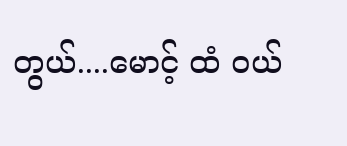တွယ်....မောင့် ထံ ဝယ်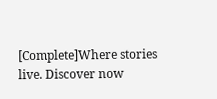[Complete]Where stories live. Discover now